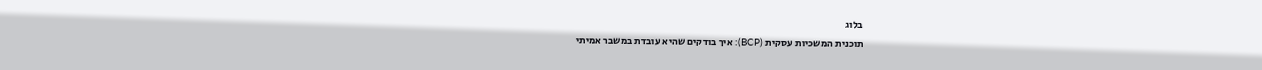בלוג
תוכנית המשכיות עסקית (BCP): איך בודקים שהיא עובדת במשבר אמיתי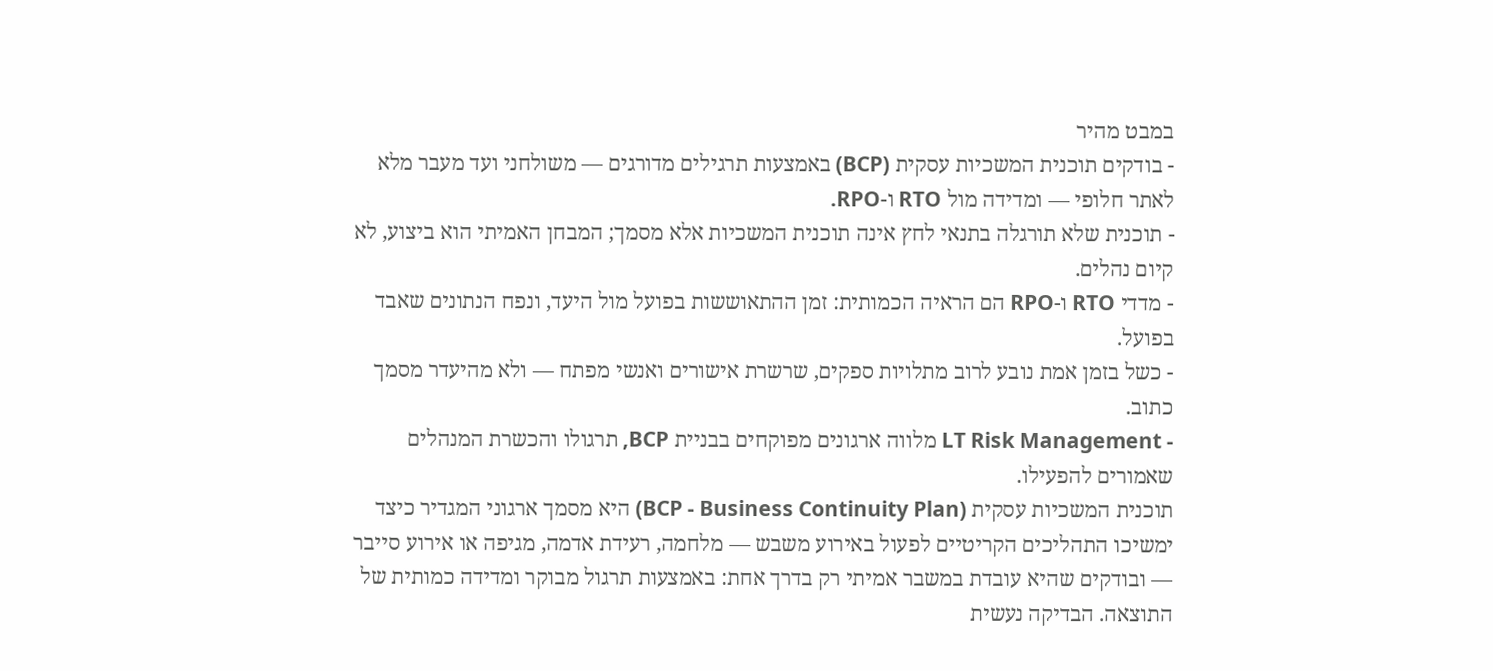במבט מהיר
- בודקים תוכנית המשכיות עסקית (BCP) באמצעות תרגילים מדורגים — משולחני ועד מעבר מלא לאתר חלופי — ומדידה מול RTO ו-RPO.
- תוכנית שלא תורגלה בתנאי לחץ אינה תוכנית המשכיות אלא מסמך; המבחן האמיתי הוא ביצוע, לא קיום נהלים.
- מדדי RTO ו-RPO הם הראיה הכמותית: זמן ההתאוששות בפועל מול היעד, ונפח הנתונים שאבד בפועל.
- כשל בזמן אמת נובע לרוב מתלויות ספקים, שרשרת אישורים ואנשי מפתח — ולא מהיעדר מסמך כתוב.
- LT Risk Management מלווה ארגונים מפוקחים בבניית BCP, תרגולו והכשרת המנהלים שאמורים להפעילו.
תוכנית המשכיות עסקית (BCP - Business Continuity Plan) היא מסמך ארגוני המגדיר כיצד ימשיכו התהליכים הקריטיים לפעול באירוע משבש — מלחמה, רעידת אדמה, מגיפה או אירוע סייבר — ובודקים שהיא עובדת במשבר אמיתי רק בדרך אחת: באמצעות תרגול מבוקר ומדידה כמותית של התוצאה. הבדיקה נעשית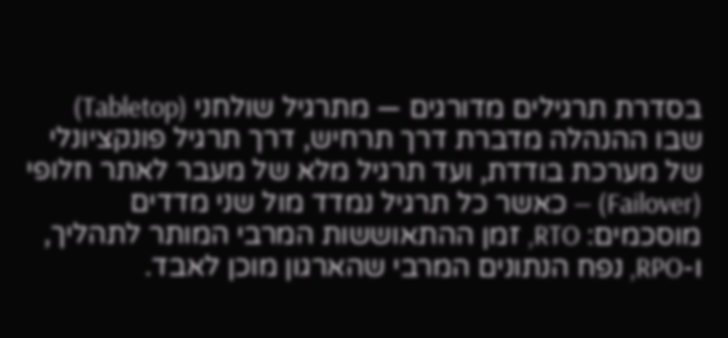בסדרת תרגילים מדורגים — מתרגיל שולחני (Tabletop) שבו ההנהלה מדברת דרך תרחיש, דרך תרגיל פונקציונלי של מערכת בודדת, ועד תרגיל מלא של מעבר לאתר חלופי (Failover) — כאשר כל תרגיל נמדד מול שני מדדים מוסכמים: RTO, זמן ההתאוששות המרבי המותר לתהליך, ו-RPO, נפח הנתונים המרבי שהארגון מוכן לאבד.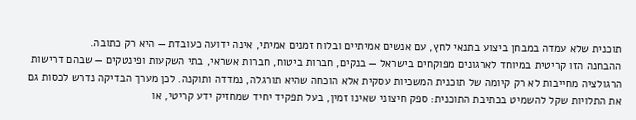תוכנית שלא עמדה במבחן ביצוע בתנאי לחץ, עם אנשים אמיתיים ובלוח זמנים אמיתי, אינה ידועה כעובדת — היא רק כתובה.
ההבחנה הזו קריטית במיוחד לארגונים מפוקחים בישראל — בנקים, חברות ביטוח, חברות אשראי, בתי השקעות ופינטקים — שבהם דרישות הרגולציה מחייבות לא רק קיומה של תוכנית המשכיות עסקית אלא הוכחה שהיא תורגלה, נמדדה ותוקנה. לכן מערך הבדיקה נדרש לכסות גם את התלויות שקל להשמיט בכתיבת התוכנית: ספק חיצוני שאינו זמין, בעל תפקיד יחיד שמחזיק ידע קריטי, או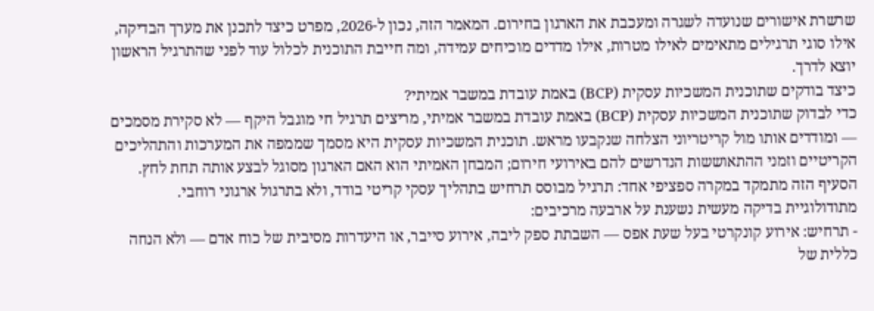שרשרת אישורים שנועדה לשגרה ומעכבת את הארגון בחירום. המאמר הזה, נכון ל-2026, מפרט כיצד לתכנן את מערך הבדיקה, אילו סוגי תרגילים מתאימים לאילו מטרות, אילו מדדים מוכיחים עמידה, ומה חייבת התוכנית לכלול עוד לפני שהתרגיל הראשון יוצא לדרך.
כיצד בודקים שתוכנית המשכיות עסקית (BCP) באמת עובדת במשבר אמיתי?
כדי לבדוק שתוכנית המשכיות עסקית (BCP) באמת עובדת במשבר אמיתי, מריצים תרגיל חי מוגבל היקף — לא סקירת מסמכים — ומודדים אותו מול קריטריוני הצלחה שנקבעו מראש. תוכנית המשכיות עסקית היא מסמך שממפה את המערכות והתהליכים הקריטיים וזמני ההתאוששות הנדרשים להם באירועי חירום; המבחן האמיתי הוא האם הארגון מסוגל לבצע אותה תחת לחץ. הסעיף הזה מתמקד במקרה ספציפי אחד: תרגיל מבוסס תרחיש בתהליך עסקי קריטי בודד, ולא בתרגול ארגוני רוחבי.
מתודולוגיית בדיקה מעשית נשענת על ארבעה מרכיבים:
- תרחיש: אירוע קונקרטי בעל שעת אפס — השבתת ספק ליבה, אירוע סייבר, או היעדרות מסיבית של כוח אדם — ולא הנחה כללית של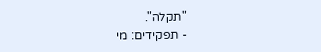"תקלה".
- תפקידים: מי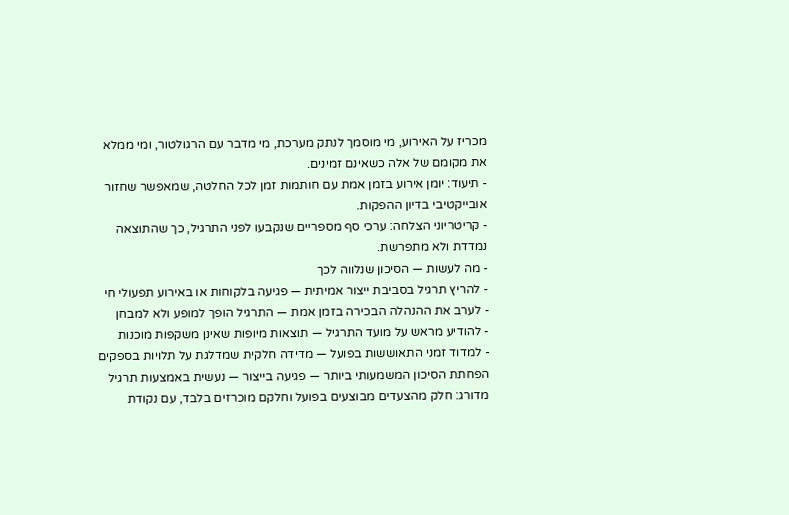מכריז על האירוע, מי מוסמך לנתק מערכת, מי מדבר עם הרגולטור, ומי ממלא את מקומם של אלה כשאינם זמינים.
- תיעוד: יומן אירוע בזמן אמת עם חותמות זמן לכל החלטה, שמאפשר שחזור אובייקטיבי בדיון ההפקות.
- קריטריוני הצלחה: ערכי סף מספריים שנקבעו לפני התרגיל, כך שהתוצאה נמדדת ולא מתפרשת.
- מה לעשות — הסיכון שנלווה לכך
- להריץ תרגיל בסביבת ייצור אמיתית — פגיעה בלקוחות או באירוע תפעולי חי
- לערב את ההנהלה הבכירה בזמן אמת — התרגיל הופך למופע ולא למבחן
- להודיע מראש על מועד התרגיל — תוצאות מיופות שאינן משקפות מוכנות
- למדוד זמני התאוששות בפועל — מדידה חלקית שמדלגת על תלויות בספקים
הפחתת הסיכון המשמעותי ביותר — פגיעה בייצור — נעשית באמצעות תרגיל מדורג: חלק מהצעדים מבוצעים בפועל וחלקם מוכרזים בלבד, עם נקודת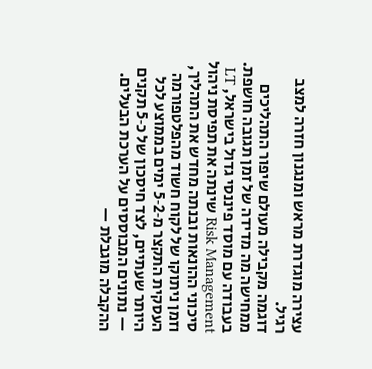עצירה מוגדרת מראש ומנגנון חזרה למצב רגיל.
דוגמה מקבילה מעולם שיפור התהליכים ממחישה מה מדידה של זמן תגובה חושפת. בעבודה עם מוסד פיננסי גדול בישראל, LT Risk Management שינתה את תפיסת ניהול סיכוני ההונאות ובנתה מחדש את התהליך, וזמן ניתוקו של לקוח חשוד מהפלטפורמה העסקית התקצר מ‑2‑5 ימים בממוצע לכל היותר שעתיים, לצד חיסכון של כ‑5 תקנים — נתונים המבוססים על הערכת הבעלים. ההקבלה מוגבלת —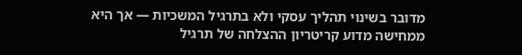מדובר בשינוי תהליך עסקי ולא בתרגיל המשכיות — אך היא ממחישה מדוע קריטריון ההצלחה של תרגיל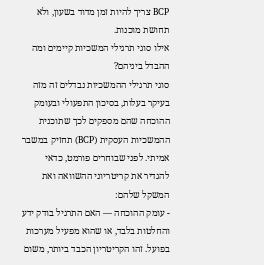BCP צריך להיות זמן מדוד בשעון, ולא תחושת מוכנות.
אילו סוגי תרגילי המשכיות קיימים ומה ההבדל ביניהם?
סוגי תרגילי ההמשכיות נבדלים זה מזה בעיקר בעלות, בסיכון התפעולי ובעומק ההוכחה שהם מספקים לכך שתוכנית ההמשכיות העסקית (BCP) תחזיק במשבר אמיתי. לפני שבוחרים פורמט, כדאי להגדיר את קריטריוני ההשוואה ואת המשקל שלהם:
- עומק ההוכחה — האם התרגיל בודק ידע והחלטות בלבד, או שהוא מפעיל מערכות בפועל. זהו הקריטריון הכבד ביותר, משום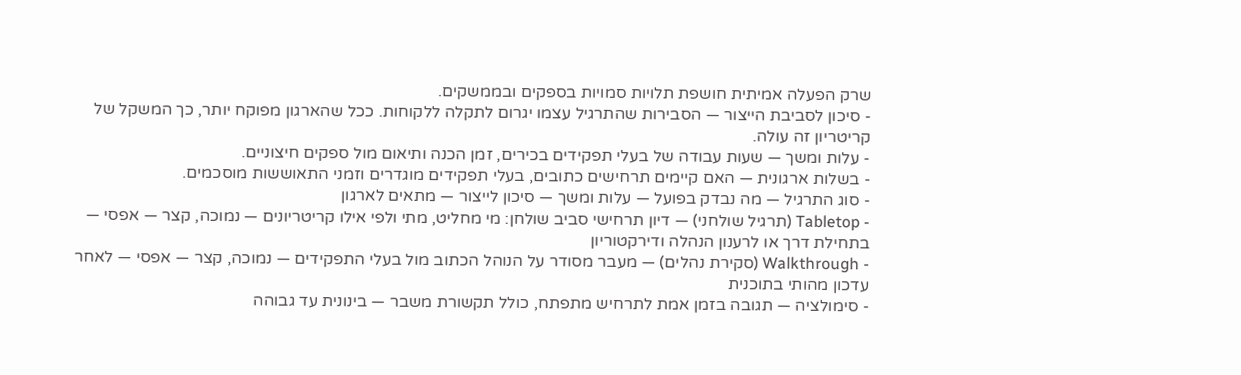שרק הפעלה אמיתית חושפת תלויות סמויות בספקים ובממשקים.
- סיכון לסביבת הייצור — הסבירות שהתרגיל עצמו יגרום לתקלה ללקוחות. ככל שהארגון מפוקח יותר, כך המשקל של קריטריון זה עולה.
- עלות ומשך — שעות עבודה של בעלי תפקידים בכירים, זמן הכנה ותיאום מול ספקים חיצוניים.
- בשלות ארגונית — האם קיימים תרחישים כתובים, בעלי תפקידים מוגדרים וזמני התאוששות מוסכמים.
- סוג התרגיל — מה נבדק בפועל — עלות ומשך — סיכון לייצור — מתאים לארגון
- Tabletop (תרגיל שולחני) — דיון תרחישי סביב שולחן: מי מחליט, מתי ולפי אילו קריטריונים — נמוכה, קצר — אפסי — בתחילת דרך או לרענון הנהלה ודירקטוריון
- Walkthrough (סקירת נהלים) — מעבר מסודר על הנוהל הכתוב מול בעלי התפקידים — נמוכה, קצר — אפסי — לאחר עדכון מהותי בתוכנית
- סימולציה — תגובה בזמן אמת לתרחיש מתפתח, כולל תקשורת משבר — בינונית עד גבוהה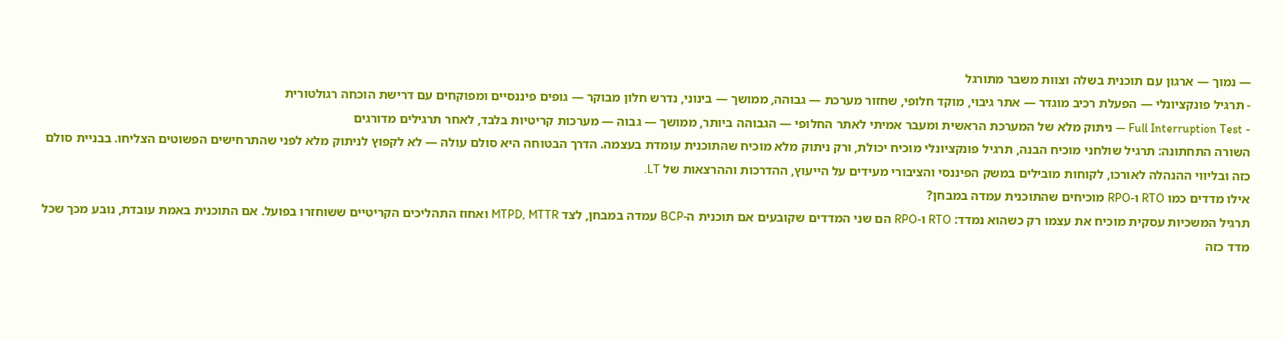— נמוך — ארגון עם תוכנית בשלה וצוות משבר מתורגל
- תרגיל פונקציונלי — הפעלת רכיב מוגדר — אתר גיבוי, מוקד חלופי, שחזור מערכת — גבוהה, ממושך — בינוני, נדרש חלון מבוקר — גופים פיננסיים ומפוקחים עם דרישת הוכחה רגולטורית
- Full Interruption Test — ניתוק מלא של המערכת הראשית ומעבר אמיתי לאתר החלופי — הגבוהה ביותר, ממושך — גבוה — מערכות קריטיות בלבד, לאחר תרגילים מדורגים
השורה התחתונה: תרגיל שולחני מוכיח הבנה, תרגיל פונקציונלי מוכיח יכולת, ורק ניתוק מלא מוכיח שהתוכנית עומדת בעצמה. הדרך הבטוחה היא סולם עולה — לא לקפוץ לניתוק מלא לפני שהתרחישים הפשוטים הצליחו. בבניית סולם כזה ובליווי ההנהלה לאורכו, לקוחות מובילים במשק הפיננסי והציבורי מעידים על הייעוץ, ההדרכות וההרצאות של LT.
אילו מדדים כמו RTO ו-RPO מוכיחים שהתוכנית עמדה במבחן?
תרגיל המשכיות עסקית מוכיח את עצמו רק כשהוא נמדד: RTO ו-RPO הם שני המדדים שקובעים אם תוכנית ה-BCP עמדה במבחן, לצד MTPD, MTTR ואחוז התהליכים הקריטיים ששוחזרו בפועל. אם התוכנית באמת עובדת, נובע מכך שכל מדד כזה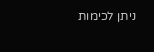ניתן לכימות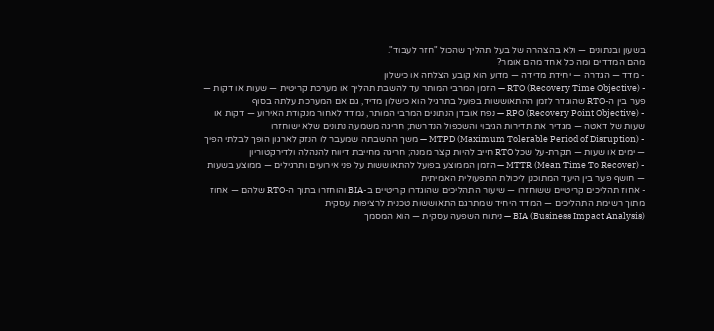בשעון ובנתונים — ולא בהצהרה של בעל תהליך שהכול "חזר לעבוד".
מהם המדדים ומה כל אחד מהם אומר?
- מדד — הגדרה — יחידת מדידה — מדוע הוא קובע הצלחה או כישלון
- RTO (Recovery Time Objective) — הזמן המרבי המותר עד להשבת תהליך או מערכת קריטית — שעות או דקות — פער בין ה-RTO שהוגדר לזמן ההתאוששות בפועל בתרגיל הוא כישלון מדיד, גם אם המערכת עלתה בסוף
- RPO (Recovery Point Objective) — נפח אובדן הנתונים המרבי המותר, נמדד לאחור מנקודת האירוע — דקות או שעות של דאטה — מגדיר את תדירות הגיבוי והשכפול הנדרשת; חריגה משמעה נתונים שלא ישוחזרו
- MTPD (Maximum Tolerable Period of Disruption) — משך ההשבתה שמעבר לו הנזק לארגון הופך לבלתי הפיך — ימים או שעות — תקרת-על שכל RTO חייב להיות קצר ממנה; חריגה מחייבת דיווח להנהלה ולדירקטוריון
- MTTR (Mean Time To Recover) — הזמן הממוצע בפועל להתאוששות על פני אירועים ותרגילים — ממוצע בשעות — חושף פער בין היעד המתוכנן ליכולת התפעולית האמיתית
- אחוז תהליכים קריטיים ששוחזרו — שיעור התהליכים שהוגדרו קריטיים ב-BIA והוחזרו בתוך ה-RTO שלהם — אחוז מתוך רשימת התהליכים — המדד היחיד שמתרגם התאוששות טכנית לרציפות עסקית
BIA (Business Impact Analysis) — ניתוח השפעה עסקית — הוא המסמך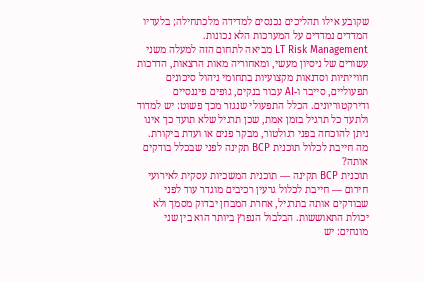שקובע אילו תהליכים נכנסים למדידה מלכתחילה; בלעדיו המדדים נמדדים על המערכות הלא נכונות.
LT Risk Management מביאה לתחום הזה למעלה משני עשורים של ניסיון מעשי, ומאחוריה מאות הרצאות, הדרכות חווייתיות וסדנאות מקצועיות בתחומי ניהול סיכונים תפעוליים, סייבר ו-AI עבור בנקים, גופים פיננסיים ודירקטוריונים. הכלל התפעולי שנגזר מכך פשוט: יש למדוד ולתעד כל תרגיל בזמן אמת, שכן תרגיל שלא תועד כך אינו ניתן להוכחה בפני רגולטור, מבקר פנים או ועדת ביקורת.
מה חייבת לכלול תוכנית BCP תקינה לפני שבכלל בודקים אותה?
תוכנית BCP תקינה — תוכנית המשכיות עסקית לאירועי חירום — חייבת לכלול גרעין רכיבים מוגדר עוד לפני שבודקים אותה בתרגיל, אחרת המבחן יבדוק מסמך ולא יכולת התאוששות. הבלבול הנפוץ ביותר הוא בין שני מונחים: יש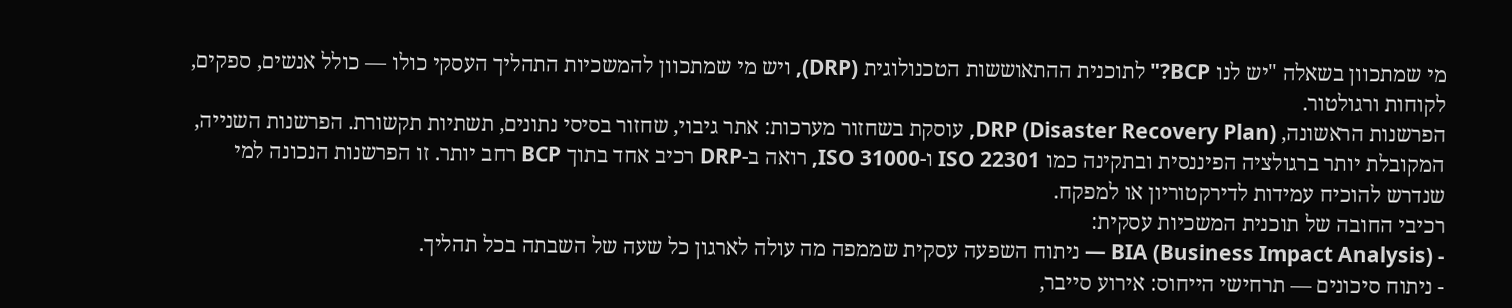מי שמתכוון בשאלה "יש לנו BCP?" לתוכנית ההתאוששות הטכנולוגית (DRP), ויש מי שמתכוון להמשכיות התהליך העסקי כולו — כולל אנשים, ספקים, לקוחות ורגולטור.
הפרשנות הראשונה, DRP (Disaster Recovery Plan), עוסקת בשחזור מערכות: אתר גיבוי, שחזור בסיסי נתונים, תשתיות תקשורת. הפרשנות השנייה, המקובלת יותר ברגולציה הפיננסית ובתקינה כמו ISO 22301 ו-ISO 31000, רואה ב-DRP רכיב אחד בתוך BCP רחב יותר. זו הפרשנות הנכונה למי שנדרש להוכיח עמידות לדירקטוריון או למפקח.
רכיבי החובה של תוכנית המשכיות עסקית:
- BIA (Business Impact Analysis) — ניתוח השפעה עסקית שממפה מה עולה לארגון כל שעה של השבתה בכל תהליך.
- ניתוח סיכונים — תרחישי הייחוס: אירוע סייבר,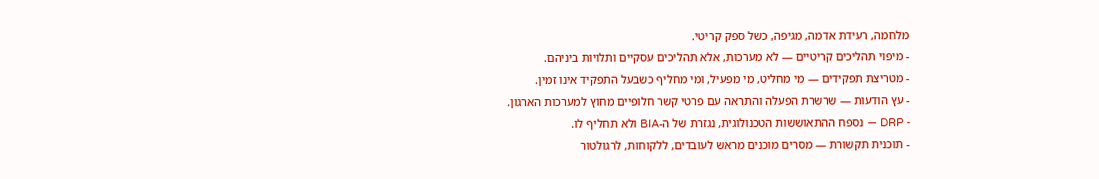מלחמה, רעידת אדמה, מגיפה, כשל ספק קריטי.
- מיפוי תהליכים קריטיים — לא מערכות, אלא תהליכים עסקיים ותלויות ביניהם.
- מטריצת תפקידים — מי מחליט, מי מפעיל, ומי מחליף כשבעל התפקיד אינו זמין.
- עץ הודעות — שרשרת הפעלה והתראה עם פרטי קשר חלופיים מחוץ למערכות הארגון.
- DRP — נספח ההתאוששות הטכנולוגית, נגזרת של ה-BIA ולא תחליף לו.
- תוכנית תקשורת — מסרים מוכנים מראש לעובדים, ללקוחות, לרגולטור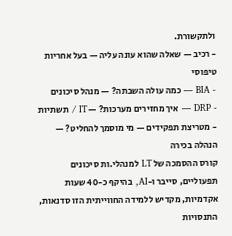ולתקשורת.
- רכיב — שאלה שהוא עונה עליה — בעל אחריות טיפוסי
- BIA — כמה עולה השבתה? — מנהל סיכונים
- DRP — איך מחזירים מערכות? — IT / תשתיות
- מטריצת תפקידים — מי מוסמך להחליט? — הנהלה בכירה
קורס ההסמכה של LT למנהלי.ות סיכונים תפעוליים, סייבר ו-AI, בהיקף כ-40 שעות אקדמיות, מקדיש ללמידה החווייתית הזו סדנאות, התנסויות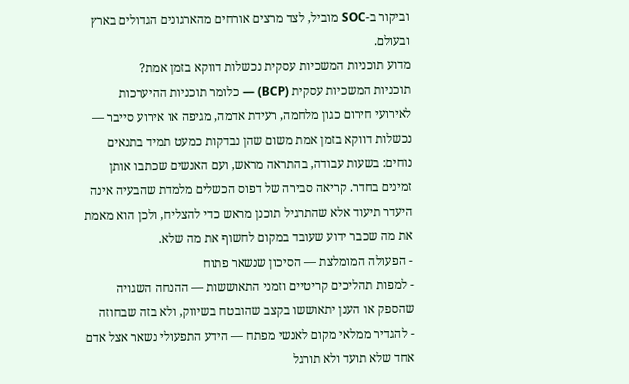וביקור ב-SOC מוביל, לצד מרצים אורחים מהארגונים הגדולים בארץ ובעולם.
מדוע תוכניות המשכיות עסקית נכשלות דווקא בזמן אמת?
תוכניות המשכיות עסקית (BCP) — כלומר תוכניות ההיערכות לאירועי חירום כגון מלחמה, רעידת אדמה, מגיפה או אירוע סייבר — נכשלות דווקא בזמן אמת משום שהן נבדקות כמעט תמיד בתנאים נוחים: בשעות עבודה, בהתראה מראש, ועם האנשים שכתבו אותן זמינים בחדר. קריאה סבירה של דפוס הכשלים מלמדת שהבעיה אינה היעדר תיעוד אלא שהתרגיל תוכנן מראש כדי להצליח, ולכן הוא מאמת את מה שכבר ידוע שעובד במקום לחשוף את מה שלא.
- הפעולה המומלצת — הסיכון שנשאר פתוח
- למפות תהליכים קריטיים וזמני התאוששות — ההנחה השגויה שהספק או הענן יתאוששו בקצב שהובטח בשיווק, ולא בזה שבחוזה
- להגדיר ממלאי מקום לאנשי מפתח — הידע התפעולי נשאר אצל אדם אחד שלא תועד ולא תורגל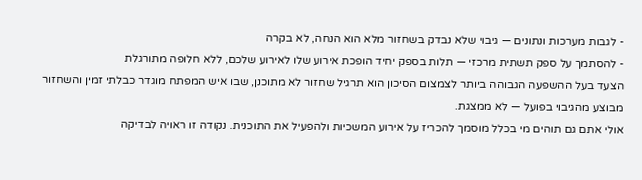- לגבות מערכות ונתונים — גיבוי שלא נבדק בשחזור מלא הוא הנחה, לא בקרה
- להסתמך על ספק תשתית מרכזי — תלות בספק יחיד הופכת אירוע שלו לאירוע שלכם, ללא חלופה מתורגלת
הצעד בעל ההשפעה הגבוהה ביותר לצמצום הסיכון הוא תרגיל שחזור לא מתוכנן, שבו איש המפתח מוגדר כבלתי זמין והשחזור מבוצע מהגיבוי בפועל — לא ממצגת.
אולי אתם גם תוהים מי בכלל מוסמך להכריז על אירוע המשכיות ולהפעיל את התוכנית. נקודה זו ראויה לבדיקה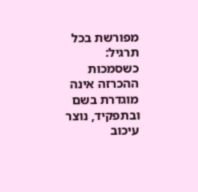מפורשת בכל תרגיל: כשסמכות ההכרזה אינה מוגדרת בשם ובתפקיד, נוצר עיכוב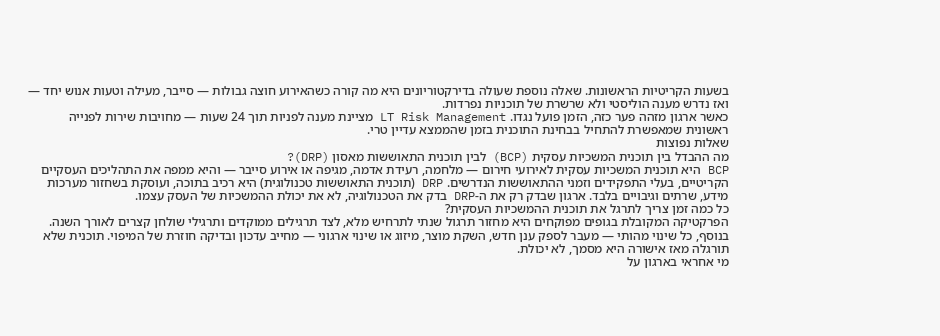בשעות הקריטיות הראשונות. שאלה נוספת שעולה בדירקטוריונים היא מה קורה כשהאירוע חוצה גבולות — סייבר, מעילה וטעות אנוש יחד — ואז נדרש מענה הוליסטי ולא שרשרת של תוכניות נפרדות.
כאשר ארגון מזהה פער כזה, הזמן פועל נגדו. LT Risk Management מציינת מענה לפניות תוך 24 שעות — מחויבות שירות לפנייה ראשונית שמאפשרת להתחיל בבחינת התוכנית בזמן שהממצא עדיין טרי.
שאלות נפוצות
מה ההבדל בין תוכנית המשכיות עסקית (BCP) לבין תוכנית התאוששות מאסון (DRP)?
BCP היא תוכנית המשכיות עסקית לאירועי חירום — מלחמה, רעידת אדמה, מגיפה או אירוע סייבר — והיא ממפה את התהליכים העסקיים הקריטיים, בעלי התפקידים וזמני ההתאוששות הנדרשים. DRP (תוכנית התאוששות טכנולוגית) היא רכיב בתוכה, ועוסקת בשחזור מערכות מידע, שרתים וגיבויים בלבד. ארגון שבדק רק את ה-DRP בדק את הטכנולוגיה, לא את יכולת ההמשכיות של העסק עצמו.
כל כמה זמן צריך לתרגל את תוכנית ההמשכיות העסקית?
הפרקטיקה המקובלת בגופים מפוקחים היא מחזור תרגול שנתי לתרחיש מלא, לצד תרגילים ממוקדים ותרגילי שולחן קצרים לאורך השנה. בנוסף, כל שינוי מהותי — מעבר לספק ענן חדש, השקת מוצר, מיזוג או שינוי ארגוני — מחייב עדכון ובדיקה חוזרת של המיפוי. תוכנית שלא תורגלה מאז אישורה היא מסמך, לא יכולת.
מי אחראי בארגון על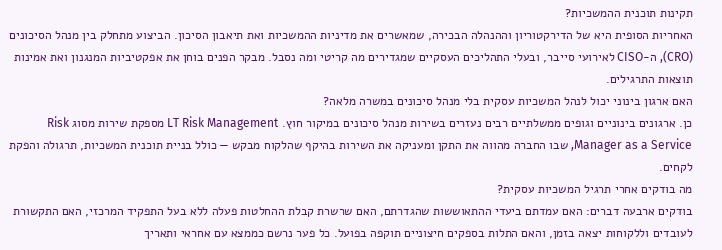תקינות תוכנית ההמשכיות?
האחריות הסופית היא של הדירקטוריון וההנהלה הבכירה, שמאשרים את מדיניות ההמשכיות ואת תיאבון הסיכון. הביצוע מתחלק בין מנהל הסיכונים (CRO), ה-CISO לאירועי סייבר, ובעלי התהליכים העסקיים שמגדירים מה קריטי ומה נסבל. מבקר הפנים בוחן את אפקטיביות המנגנון ואת אמינות תוצאות התרגילים.
האם ארגון בינוני יכול לנהל המשכיות עסקית בלי מנהל סיכונים במשרה מלאה?
כן. ארגונים בינוניים וגופים ממשלתיים רבים נעזרים בשירות מנהל סיכונים במיקור חוץ. LT Risk Management מספקת שירות מסוג Risk Manager as a Service, שבו החברה מהווה את התקן ומעניקה את השירות בהיקף שהלקוח מבקש — כולל בניית תוכנית המשכיות, תרגולה והפקת לקחים.
מה בודקים אחרי תרגיל המשכיות עסקית?
בודקים ארבעה דברים: האם עמדתם ביעדי ההתאוששות שהגדרתם, האם שרשרת קבלת ההחלטות פעלה ללא בעל התפקיד המרכזי, האם התקשורת לעובדים וללקוחות יצאה בזמן, והאם התלות בספקים חיצוניים תוקפה בפועל. כל פער נרשם כממצא עם אחראי ותאריך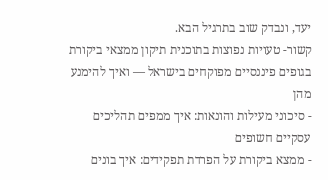יעד, ונבדק שוב בתרגיל הבא.
קשור- טעויות נפוצות בתוכנית תיקון ממצאי ביקורת בגופים פיננסיים מפוקחים בישראל — ואיך להימנע מהן
- סיכוני מעילות והונאות: איך ממפים תהליכים עסקיים חשופים
- ממצא ביקורת על הפרדת תפקידים: איך בונים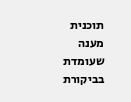תוכנית מענה שעומדת בביקורת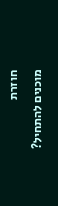חוזרת
מוכנים להתחיל?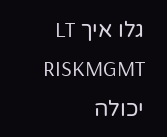גלו איך LT RISKMGMT יכולה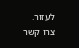לעזור.
צרו קשר